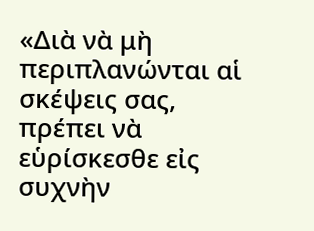«Διὰ νὰ μὴ περιπλανώνται αἱ σκέψεις σας, πρέπει νὰ εὑρίσκεσθε εἰς συχνὴν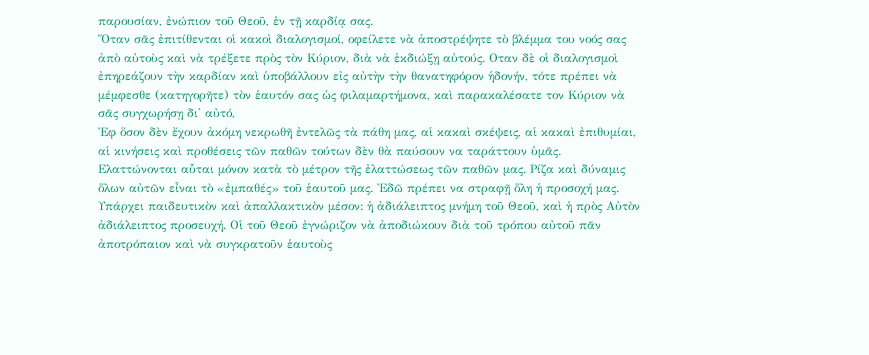παρουσίαν, ἐνώπιον τοῦ Θεοῦ, ἐν τῇ καρδίᾳ σας.
Ὅταν σᾶς ἐπιτίθενται οἱ κακοὶ διαλογισμοί, οφείλετε νὰ ἀποστρέψητε τὸ βλέμμα του νοός σας ἀπὸ αὐτοὺς καὶ νὰ τρέξετε πρὸς τὸν Κύριον, διὰ νὰ ἐκδιώξῃ αὐτούς. Οταν δὲ οἱ διαλογισμοὶ ἐπηρεάζουν τὴν καρδίαν καὶ ὑποβάλλουν εἰς αὐτὴν τὴν θανατηφόρον ἡδονήν, τότε πρέπει νὰ μέμφεσθε (κατηγορῆτε) τὸν ἑαυτόν σας ὡς φιλαμαρτήμονα, καὶ παρακαλέσατε τον Κύριον νὰ σᾶς συγχωρήσῃ δι' αὐτό,
Ἐφ ὅσον δὲν ἔχουν ἀκόμη νεκρωθῆ ἐντελῶς τὰ πάθη μας, αἱ κακαὶ σκέψεις, αἱ κακαὶ ἐπιθυμίαι, αἱ κινήσεις καὶ προθέσεις τῶν παθῶν τούτων δὲν θὰ παύσουν να ταράττουν ὑμᾶς.
Ελαττώνονται αὗται μόνον κατὰ τὸ μέτρον τῆς ἐλαττώσεως τῶν παθῶν μας. Ρίζα καὶ δύναμις ὅλων αὐτῶν εἶναι τὸ «ἐμπαθές» τοῦ ἑαυτοῦ μας. Ἐδῶ πρέπει να στραφῇ ὅλη ἡ προσοχή μας. Υπάρχει παιδευτικὸν καὶ ἀπαλλακτικὸν μέσον: ἡ ἀδιάλειπτος μνήμη τοῦ Θεοῦ, καὶ ἡ πρὸς Αὐτὸν ἀδιάλειπτος προσευχή. Οἱ τοῦ Θεοῦ ἐγνώριζον νὰ ἀποδιώκουν διὰ τοῦ τρόπου αὐτοῦ πᾶν ἀποτρόπαιον καὶ νὰ συγκρατοῦν ἑαυτοὺς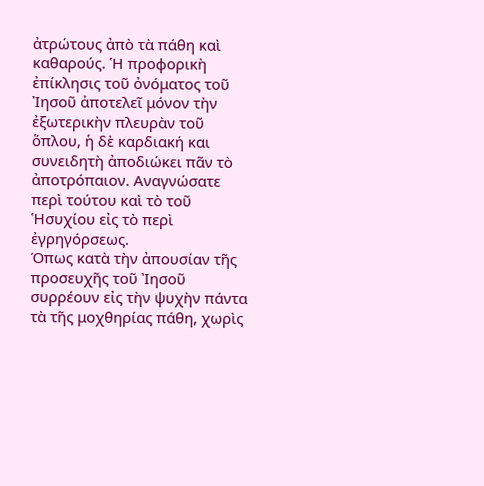ἀτρώτους ἀπὸ τὰ πάθη καὶ καθαρούς. Ἡ προφορικὴ ἐπίκλησις τοῦ ὀνόματος τοῦ Ἰησοῦ ἀποτελεῖ μόνον τὴν ἐξωτερικὴν πλευρὰν τοῦ ὅπλου, ἡ δὲ καρδιακή και συνειδητὴ ἀποδιώκει πᾶν τὸ ἀποτρόπαιον. Αναγνώσατε περὶ τούτου καὶ τὸ τοῦ Ἡσυχίου εἰς τὸ περὶ ἐγρηγόρσεως.
Όπως κατὰ τὴν ἀπουσίαν τῆς προσευχῆς τοῦ Ἰησοῦ συρρέουν εἰς τὴν ψυχὴν πάντα τὰ τῆς μοχθηρίας πάθη, χωρὶς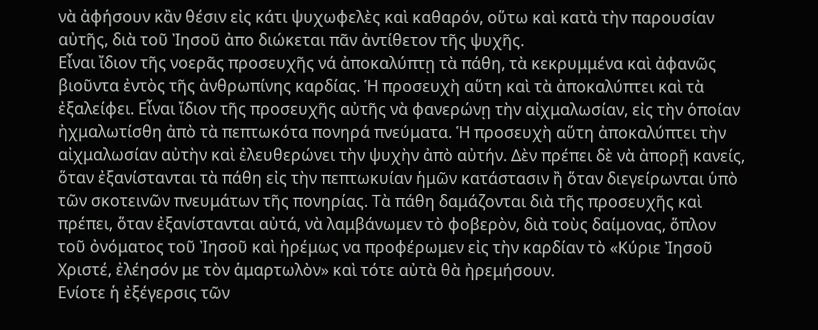νὰ ἀφήσουν κἂν θέσιν εἰς κάτι ψυχωφελὲς καὶ καθαρόν, οὕτω καὶ κατὰ τὴν παρουσίαν αὐτῆς, διὰ τοῦ Ἰησοῦ ἀπο διώκεται πᾶν ἀντίθετον τῆς ψυχῆς.
Εἶναι ἴδιον τῆς νοερᾶς προσευχῆς νά ἀποκαλύπτῃ τὰ πάθη, τὰ κεκρυμμένα καὶ ἀφανῶς βιοῦντα ἐντὸς τῆς ἀνθρωπίνης καρδίας. Ἡ προσευχὴ αὕτη καὶ τὰ ἀποκαλύπτει καὶ τὰ ἐξαλείφει. Εἶναι ἴδιον τῆς προσευχῆς αὐτῆς νὰ φανερώνῃ τὴν αἰχμαλωσίαν, εἰς τὴν ὁποίαν ἠχμαλωτίσθη ἀπὸ τὰ πεπτωκότα πονηρά πνεύματα. Ἡ προσευχὴ αὕτη ἀποκαλύπτει τὴν αἰχμαλωσίαν αὐτὴν καὶ ἐλευθερώνει τὴν ψυχὴν ἀπὸ αὐτήν. Δὲν πρέπει δὲ νὰ ἀπορῇ κανείς, ὅταν ἐξανίστανται τὰ πάθη εἰς τὴν πεπτωκυίαν ἡμῶν κατάστασιν ἢ ὅταν διεγείρωνται ὑπὸ τῶν σκοτεινῶν πνευμάτων τῆς πονηρίας. Τὰ πάθη δαμάζονται διὰ τῆς προσευχῆς καὶ πρέπει, ὅταν ἐξανίστανται αὐτά, νὰ λαμβάνωμεν τὸ φοβερὸν, διὰ τοὺς δαίμονας, ὅπλον τοῦ ὀνόματος τοῦ Ἰησοῦ καὶ ἠρέμως να προφέρωμεν εἰς τὴν καρδίαν τὸ «Κύριε Ἰησοῦ Χριστέ, ἐλέησόν με τὸν ἁμαρτωλὸν» καὶ τότε αὐτὰ θὰ ἠρεμήσουν.
Ενίοτε ἡ ἐξέγερσις τῶν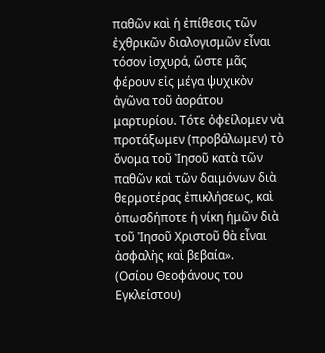παθῶν καὶ ἡ ἐπίθεσις τῶν ἐχθρικῶν διαλογισμῶν εἶναι τόσον ἰσχυρά, ὥστε μᾶς φέρουν εἰς μέγα ψυχικὸν ἀγῶνα τοῦ ἀοράτου μαρτυρίου. Τότε ὀφείλομεν νὰ προτάξωμεν (προβάλωμεν) τὸ ὄνομα τοῦ Ἰησοῦ κατὰ τῶν παθῶν καὶ τῶν δαιμόνων διὰ θερμοτέρας ἐπικλήσεως, καὶ ὁπωσδήποτε ἡ νίκη ἡμῶν διὰ τοῦ Ἰησοῦ Χριστοῦ θὰ εἶναι ἀσφαλὴς καὶ βεβαία».
(Οσίου Θεοφάνους του Εγκλείστου)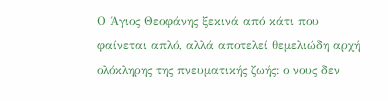Ο Άγιος Θεοφάνης ξεκινά από κάτι που φαίνεται απλό, αλλά αποτελεί θεμελιώδη αρχή ολόκληρης της πνευματικής ζωής: ο νους δεν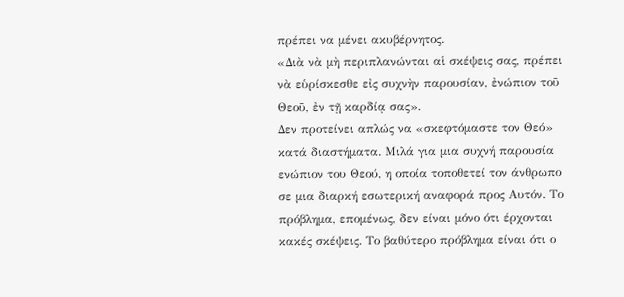πρέπει να μένει ακυβέρνητος.
«Διὰ νὰ μὴ περιπλανώνται αἱ σκέψεις σας, πρέπει νὰ εὑρίσκεσθε εἰς συχνὴν παρουσίαν, ἐνώπιον τοῦ Θεοῦ, ἐν τῇ καρδίᾳ σας».
Δεν προτείνει απλώς να «σκεφτόμαστε τον Θεό» κατά διαστήματα. Μιλά για μια συχνή παρουσία ενώπιον του Θεού, η οποία τοποθετεί τον άνθρωπο σε μια διαρκή εσωτερική αναφορά προς Αυτόν. Το πρόβλημα, επομένως, δεν είναι μόνο ότι έρχονται κακές σκέψεις. Το βαθύτερο πρόβλημα είναι ότι ο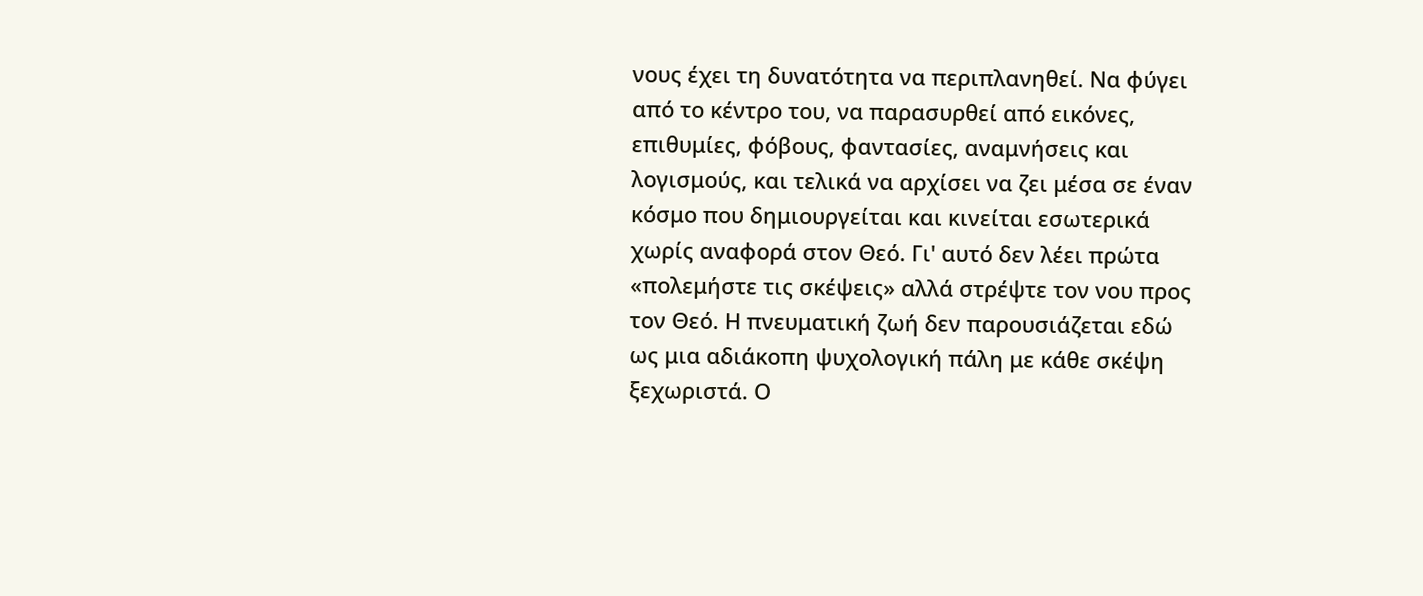νους έχει τη δυνατότητα να περιπλανηθεί. Να φύγει από το κέντρο του, να παρασυρθεί από εικόνες, επιθυμίες, φόβους, φαντασίες, αναμνήσεις και λογισμούς, και τελικά να αρχίσει να ζει μέσα σε έναν κόσμο που δημιουργείται και κινείται εσωτερικά χωρίς αναφορά στον Θεό. Γι' αυτό δεν λέει πρώτα «πολεμήστε τις σκέψεις» αλλά στρέψτε τον νου προς τον Θεό. Η πνευματική ζωή δεν παρουσιάζεται εδώ ως μια αδιάκοπη ψυχολογική πάλη με κάθε σκέψη ξεχωριστά. Ο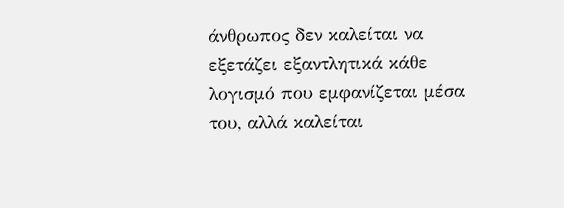άνθρωπος δεν καλείται να εξετάζει εξαντλητικά κάθε λογισμό που εμφανίζεται μέσα του, αλλά καλείται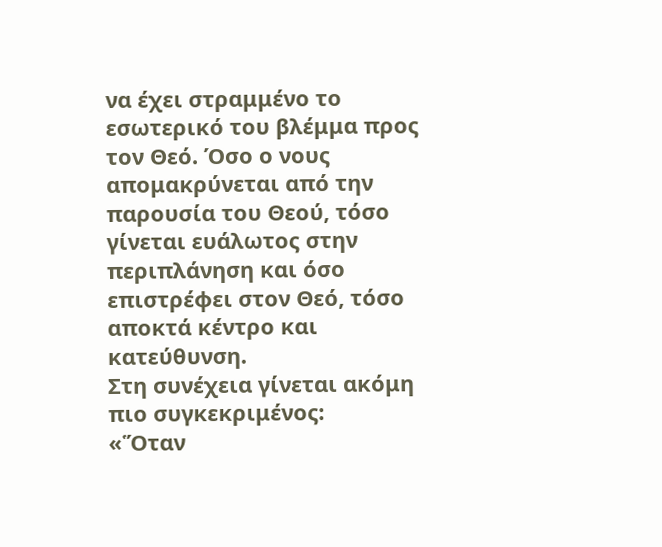να έχει στραμμένο το εσωτερικό του βλέμμα προς τον Θεό. Όσο ο νους απομακρύνεται από την παρουσία του Θεού, τόσο γίνεται ευάλωτος στην περιπλάνηση και όσο επιστρέφει στον Θεό, τόσο αποκτά κέντρο και κατεύθυνση.
Στη συνέχεια γίνεται ακόμη πιο συγκεκριμένος:
«Ὅταν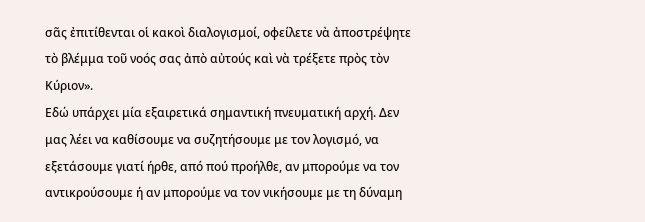σᾶς ἐπιτίθενται οἱ κακοὶ διαλογισμοί, οφείλετε νὰ ἀποστρέψητε τὸ βλέμμα τοῦ νοός σας ἀπὸ αὐτούς καὶ νὰ τρέξετε πρὸς τὸν Κύριον».
Εδώ υπάρχει μία εξαιρετικά σημαντική πνευματική αρχή. Δεν μας λέει να καθίσουμε να συζητήσουμε με τον λογισμό, να εξετάσουμε γιατί ήρθε, από πού προήλθε, αν μπορούμε να τον αντικρούσουμε ή αν μπορούμε να τον νικήσουμε με τη δύναμη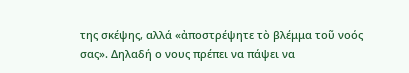της σκέψης, αλλά «ἀποστρέψητε τὸ βλέμμα τοῦ νοός σας». Δηλαδή ο νους πρέπει να πάψει να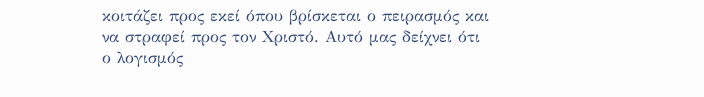κοιτάζει προς εκεί όπου βρίσκεται ο πειρασμός και να στραφεί προς τον Χριστό. Αυτό μας δείχνει ότι ο λογισμός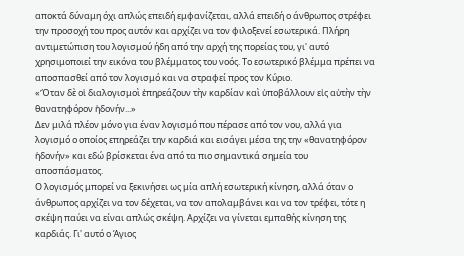αποκτά δύναμη όχι απλώς επειδή εμφανίζεται, αλλά επειδή ο άνθρωπος στρέφει την προσοχή του προς αυτόν και αρχίζει να τον φιλοξενεί εσωτερικά. Πλήρη αντιμετώπιση του λογισμού ήδη από την αρχή της πορείας του, γι' αυτό χρησιμοποιεί την εικόνα του βλέμματος του νοός. Το εσωτερικό βλέμμα πρέπει να αποσπασθεί από τον λογισμό και να στραφεί προς τον Κύριο.
«Ὅταν δὲ οἱ διαλογισμοὶ ἐπηρεάζουν τὴν καρδίαν καὶ ὑποβάλλουν εἰς αὐτὴν τὴν θανατηφόρον ἡδονήν...»
Δεν μιλά πλέον μόνο για έναν λογισμό που πέρασε από τον νου, αλλά για λογισμό ο οποίος επηρεάζει την καρδιά και εισάγει μέσα της την «θανατηφόρον ἡδονήν» και εδώ βρίσκεται ένα από τα πιο σημαντικά σημεία του αποσπάσματος.
Ο λογισμός μπορεί να ξεκινήσει ως μία απλή εσωτερική κίνηση, αλλά όταν ο άνθρωπος αρχίζει να τον δέχεται, να τον απολαμβάνει και να τον τρέφει, τότε η σκέψη παύει να είναι απλώς σκέψη. Αρχίζει να γίνεται εμπαθής κίνηση της καρδιάς. Γι' αυτό ο Άγιος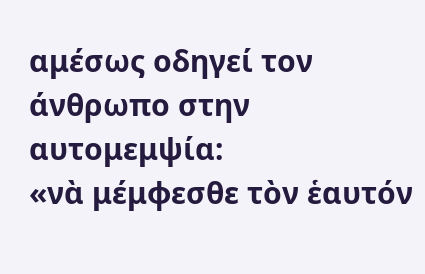αμέσως οδηγεί τον άνθρωπο στην αυτομεμψία:
«νὰ μέμφεσθε τὸν ἑαυτόν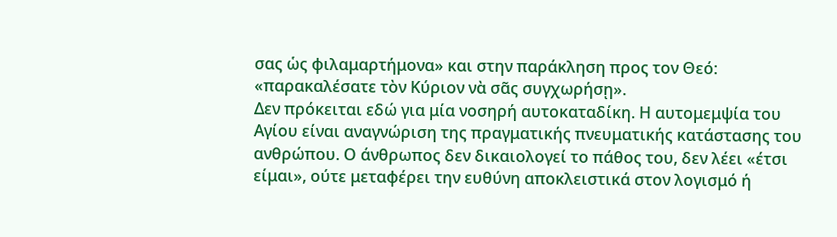σας ὡς φιλαμαρτήμονα» και στην παράκληση προς τον Θεό: «παρακαλέσατε τὸν Κύριον νὰ σᾶς συγχωρήσῃ».
Δεν πρόκειται εδώ για μία νοσηρή αυτοκαταδίκη. Η αυτομεμψία του Αγίου είναι αναγνώριση της πραγματικής πνευματικής κατάστασης του ανθρώπου. Ο άνθρωπος δεν δικαιολογεί το πάθος του, δεν λέει «έτσι είμαι», ούτε μεταφέρει την ευθύνη αποκλειστικά στον λογισμό ή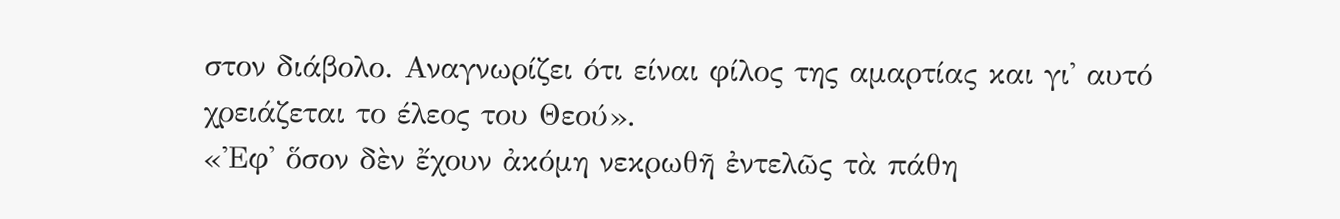στον διάβολο. Αναγνωρίζει ότι είναι φίλος της αμαρτίας και γι' αυτό χρειάζεται το έλεος του Θεού».
«Ἐφ' ὅσον δὲν ἔχουν ἀκόμη νεκρωθῆ ἐντελῶς τὰ πάθη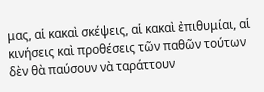μας, αἱ κακαὶ σκέψεις, αἱ κακαὶ ἐπιθυμίαι, αἱ κινήσεις καὶ προθέσεις τῶν παθῶν τούτων δὲν θὰ παύσουν νὰ ταράττουν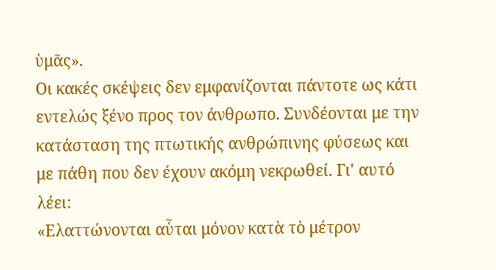ὑμᾶς».
Οι κακές σκέψεις δεν εμφανίζονται πάντοτε ως κάτι εντελώς ξένο προς τον άνθρωπο. Συνδέονται με την κατάσταση της πτωτικής ανθρώπινης φύσεως και με πάθη που δεν έχουν ακόμη νεκρωθεί. Γι' αυτό λέει:
«Ελαττώνονται αὗται μόνον κατὰ τὸ μέτρον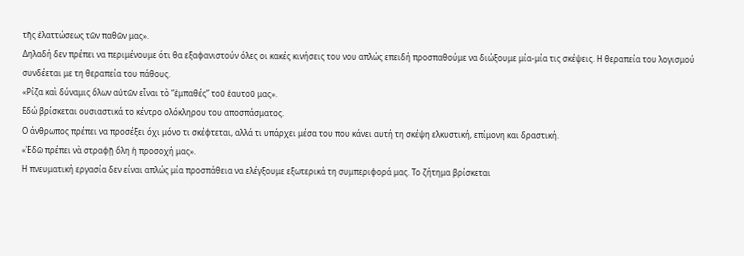τῆς ἐλαττώσεως τῶν παθῶν μας».
Δηλαδή δεν πρέπει να περιμένουμε ότι θα εξαφανιστούν όλες οι κακές κινήσεις του νου απλώς επειδή προσπαθούμε να διώξουμε μία-μία τις σκέψεις. Η θεραπεία του λογισμού συνδέεται με τη θεραπεία του πάθους.
«Ρίζα καὶ δύναμις ὅλων αὐτῶν εἶναι τὸ “ἐμπαθές” τοῦ ἑαυτοῦ μας».
Εδώ βρίσκεται ουσιαστικά το κέντρο ολόκληρου του αποσπάσματος.
Ο άνθρωπος πρέπει να προσέξει όχι μόνο τι σκέφτεται, αλλά τι υπάρχει μέσα του που κάνει αυτή τη σκέψη ελκυστική, επίμονη και δραστική.
«Ἐδῶ πρέπει νὰ στραφῇ ὅλη ἡ προσοχή μας».
Η πνευματική εργασία δεν είναι απλώς μία προσπάθεια να ελέγξουμε εξωτερικά τη συμπεριφορά μας. Το ζήτημα βρίσκεται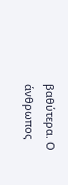βαθύτερα. Ο άνθρωπος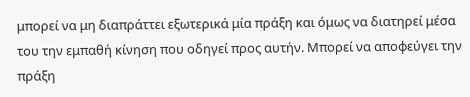μπορεί να μη διαπράττει εξωτερικά μία πράξη και όμως να διατηρεί μέσα του την εμπαθή κίνηση που οδηγεί προς αυτήν. Μπορεί να αποφεύγει την πράξη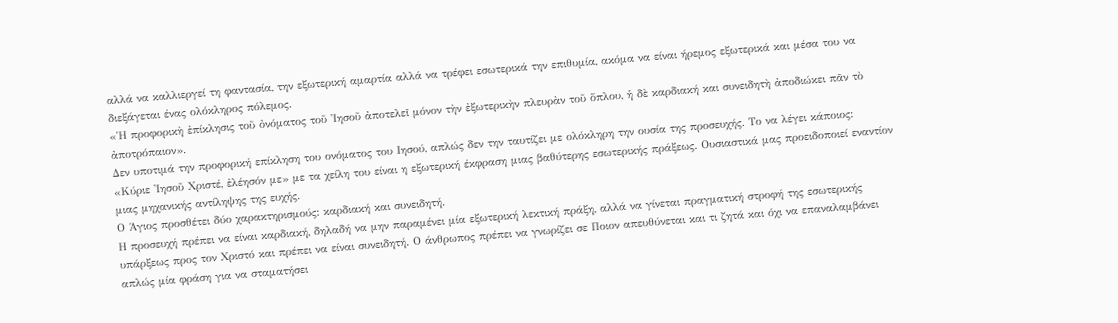αλλά να καλλιεργεί τη φαντασία, την εξωτερική αμαρτία αλλά να τρέφει εσωτερικά την επιθυμία, ακόμα να είναι ήρεμος εξωτερικά και μέσα του να διεξάγεται ένας ολόκληρος πόλεμος.
«Ἡ προφορικὴ ἐπίκλησις τοῦ ὀνόματος τοῦ Ἰησοῦ ἀποτελεῖ μόνον τὴν ἐξωτερικὴν πλευρὰν τοῦ ὅπλου, ἡ δὲ καρδιακή και συνειδητὴ ἀποδιώκει πᾶν τὸ ἀποτρόπαιον».
Δεν υποτιμά την προφορική επίκληση του ονόματος του Ιησού, απλώς δεν την ταυτίζει με ολόκληρη την ουσία της προσευχής. Το να λέγει κάποιος: «Κύριε Ἰησοῦ Χριστέ, ἐλέησόν με» με τα χείλη του είναι η εξωτερική έκφραση μιας βαθύτερης εσωτερικής πράξεως. Ουσιαστικά μας προειδοποιεί εναντίον μιας μηχανικής αντίληψης της ευχής.
Ο Άγιος προσθέτει δύο χαρακτηρισμούς: καρδιακή και συνειδητή.
Η προσευχή πρέπει να είναι καρδιακή, δηλαδή να μην παραμένει μία εξωτερική λεκτική πράξη, αλλά να γίνεται πραγματική στροφή της εσωτερικής υπάρξεως προς τον Χριστό και πρέπει να είναι συνειδητή. Ο άνθρωπος πρέπει να γνωρίζει σε Ποιον απευθύνεται και τι ζητά και όχι να επαναλαμβάνει απλώς μία φράση για να σταματήσει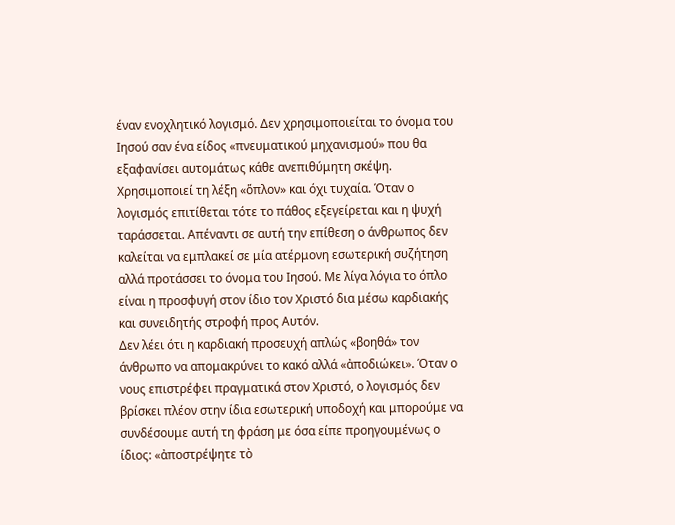έναν ενοχλητικό λογισμό. Δεν χρησιμοποιείται το όνομα του Ιησού σαν ένα είδος «πνευματικού μηχανισμού» που θα εξαφανίσει αυτομάτως κάθε ανεπιθύμητη σκέψη.
Χρησιμοποιεί τη λέξη «ὅπλον» και όχι τυχαία. Όταν ο λογισμός επιτίθεται τότε το πάθος εξεγείρεται και η ψυχή ταράσσεται. Απέναντι σε αυτή την επίθεση ο άνθρωπος δεν καλείται να εμπλακεί σε μία ατέρμονη εσωτερική συζήτηση αλλά προτάσσει το όνομα του Ιησού. Με λίγα λόγια το όπλο είναι η προσφυγή στον ίδιο τον Χριστό δια μέσω καρδιακής και συνειδητής στροφή προς Αυτόν.
Δεν λέει ότι η καρδιακή προσευχή απλώς «βοηθά» τον άνθρωπο να απομακρύνει το κακό αλλά «ἀποδιώκει». Όταν ο νους επιστρέφει πραγματικά στον Χριστό, ο λογισμός δεν βρίσκει πλέον στην ίδια εσωτερική υποδοχή και μπορούμε να συνδέσουμε αυτή τη φράση με όσα είπε προηγουμένως ο ίδιος: «ἀποστρέψητε τὸ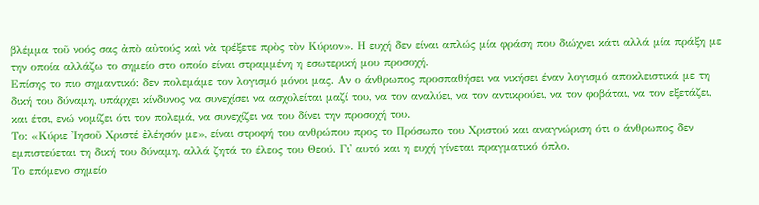βλέμμα τοῦ νοός σας ἀπὸ αὐτούς καὶ νὰ τρέξετε πρὸς τὸν Κύριον». Η ευχή δεν είναι απλώς μία φράση που διώχνει κάτι αλλά μία πράξη με την οποία αλλάζω το σημείο στο οποίο είναι στραμμένη η εσωτερική μου προσοχή.
Επίσης το πιο σημαντικό: δεν πολεμάμε τον λογισμό μόνοι μας. Αν ο άνθρωπος προσπαθήσει να νικήσει έναν λογισμό αποκλειστικά με τη δική του δύναμη, υπάρχει κίνδυνος να συνεχίσει να ασχολείται μαζί του, να τον αναλύει, να τον αντικρούει, να τον φοβάται, να τον εξετάζει, και έτσι, ενώ νομίζει ότι τον πολεμά, να συνεχίζει να του δίνει την προσοχή του.
Το: «Κύριε Ἰησοῦ Χριστέ ἐλέησόν με», είναι στροφή του ανθρώπου προς το Πρόσωπο του Χριστού και αναγνώριση ότι ο άνθρωπος δεν εμπιστεύεται τη δική του δύναμη, αλλά ζητά το έλεος του Θεού. Γι' αυτό και η ευχή γίνεται πραγματικό όπλο.
Το επόμενο σημείο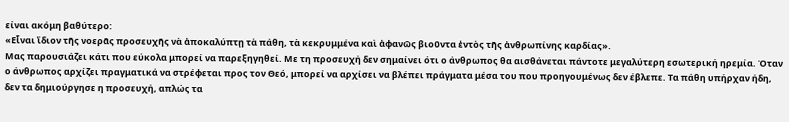είναι ακόμη βαθύτερο:
«Εἶναι ἴδιον τῆς νοερᾶς προσευχῆς νὰ ἀποκαλύπτῃ τὰ πάθη, τὰ κεκρυμμένα καὶ ἀφανῶς βιοῦντα ἐντὸς τῆς ἀνθρωπίνης καρδίας».
Μας παρουσιάζει κάτι που εύκολα μπορεί να παρεξηγηθεί. Με τη προσευχή δεν σημαίνει ότι ο άνθρωπος θα αισθάνεται πάντοτε μεγαλύτερη εσωτερική ηρεμία. Όταν ο άνθρωπος αρχίζει πραγματικά να στρέφεται προς τον Θεό, μπορεί να αρχίσει να βλέπει πράγματα μέσα του που προηγουμένως δεν έβλεπε. Τα πάθη υπήρχαν ήδη, δεν τα δημιούργησε η προσευχή, απλώς τα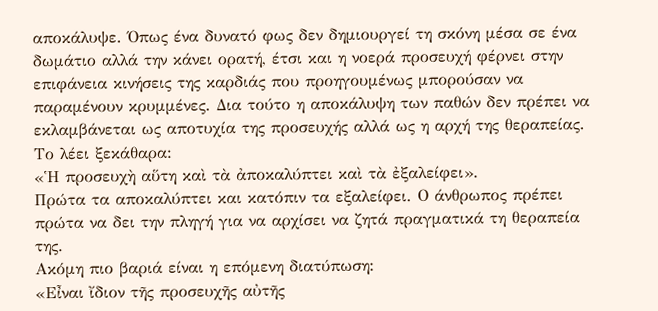αποκάλυψε. Όπως ένα δυνατό φως δεν δημιουργεί τη σκόνη μέσα σε ένα δωμάτιο αλλά την κάνει ορατή, έτσι και η νοερά προσευχή φέρνει στην επιφάνεια κινήσεις της καρδιάς που προηγουμένως μπορούσαν να παραμένουν κρυμμένες. Δια τούτο η αποκάλυψη των παθών δεν πρέπει να εκλαμβάνεται ως αποτυχία της προσευχής αλλά ως η αρχή της θεραπείας. Το λέει ξεκάθαρα:
«Ἡ προσευχὴ αὕτη καὶ τὰ ἀποκαλύπτει καὶ τὰ ἐξαλείφει».
Πρώτα τα αποκαλύπτει και κατόπιν τα εξαλείφει. Ο άνθρωπος πρέπει πρώτα να δει την πληγή για να αρχίσει να ζητά πραγματικά τη θεραπεία της.
Ακόμη πιο βαριά είναι η επόμενη διατύπωση:
«Εἶναι ἴδιον τῆς προσευχῆς αὐτῆς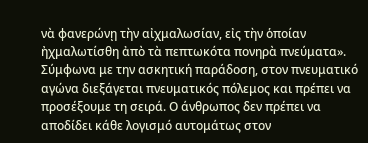νὰ φανερώνῃ τὴν αἰχμαλωσίαν, εἰς τὴν ὁποίαν ἠχμαλωτίσθη ἀπὸ τὰ πεπτωκότα πονηρὰ πνεύματα».
Σύμφωνα με την ασκητική παράδοση, στον πνευματικό αγώνα διεξάγεται πνευματικός πόλεμος και πρέπει να προσέξουμε τη σειρά. Ο άνθρωπος δεν πρέπει να αποδίδει κάθε λογισμό αυτομάτως στον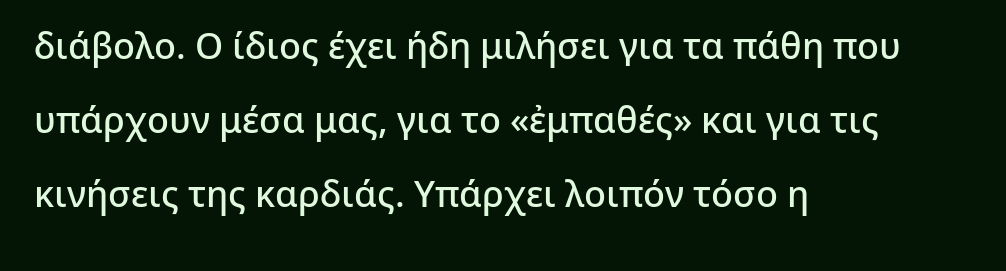διάβολο. Ο ίδιος έχει ήδη μιλήσει για τα πάθη που υπάρχουν μέσα μας, για το «ἐμπαθές» και για τις κινήσεις της καρδιάς. Υπάρχει λοιπόν τόσο η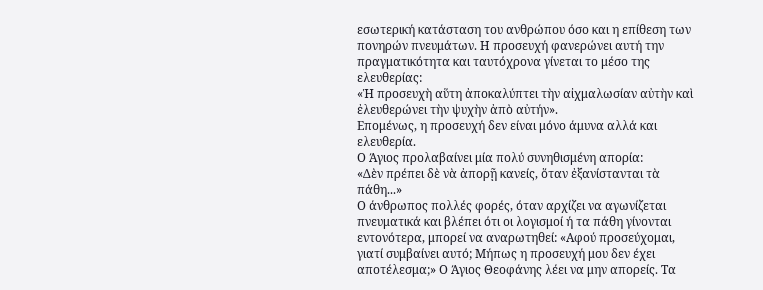εσωτερική κατάσταση του ανθρώπου όσο και η επίθεση των πονηρών πνευμάτων. Η προσευχή φανερώνει αυτή την πραγματικότητα και ταυτόχρονα γίνεται το μέσο της ελευθερίας:
«Ἡ προσευχὴ αὕτη ἀποκαλύπτει τὴν αἰχμαλωσίαν αὐτὴν καὶ ἐλευθερώνει τὴν ψυχὴν ἀπὸ αὐτήν».
Επομένως, η προσευχή δεν είναι μόνο άμυνα αλλά και ελευθερία.
Ο Άγιος προλαβαίνει μία πολύ συνηθισμένη απορία:
«Δὲν πρέπει δὲ νὰ ἀπορῇ κανείς, ὅταν ἐξανίστανται τὰ πάθη...»
Ο άνθρωπος πολλές φορές, όταν αρχίζει να αγωνίζεται πνευματικά και βλέπει ότι οι λογισμοί ή τα πάθη γίνονται εντονότερα, μπορεί να αναρωτηθεί: «Αφού προσεύχομαι, γιατί συμβαίνει αυτό; Μήπως η προσευχή μου δεν έχει αποτέλεσμα;» Ο Άγιος Θεοφάνης λέει να μην απορείς. Τα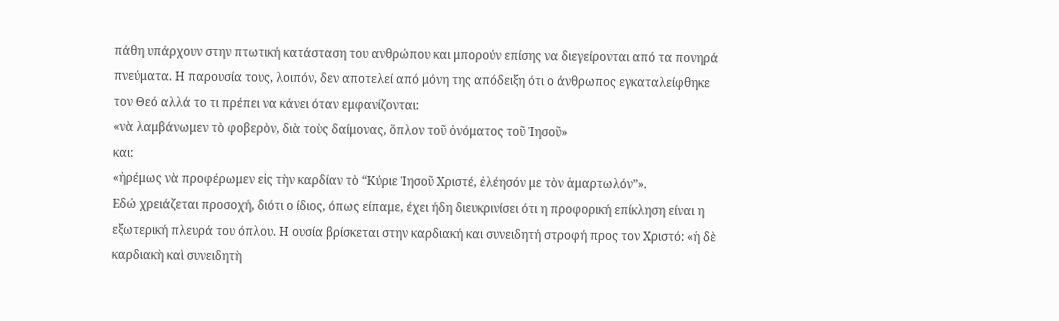πάθη υπάρχουν στην πτωτική κατάσταση του ανθρώπου και μπορούν επίσης να διεγείρονται από τα πονηρά πνεύματα. Η παρουσία τους, λοιπόν, δεν αποτελεί από μόνη της απόδειξη ότι ο άνθρωπος εγκαταλείφθηκε τον Θεό αλλά το τι πρέπει να κάνει όταν εμφανίζονται:
«νὰ λαμβάνωμεν τὸ φοβερὸν, διὰ τοὺς δαίμονας, ὅπλον τοῦ ὀνόματος τοῦ Ἰησοῦ»
και:
«ἠρέμως νὰ προφέρωμεν εἰς τὴν καρδίαν τὸ “Κύριε Ἰησοῦ Χριστέ, ἐλέησόν με τὸν ἁμαρτωλόν”».
Εδώ χρειάζεται προσοχή, διότι ο ίδιος, όπως είπαμε, έχει ήδη διευκρινίσει ότι η προφορική επίκληση είναι η εξωτερική πλευρά του όπλου. Η ουσία βρίσκεται στην καρδιακή και συνειδητή στροφή προς τον Χριστό: «ἡ δὲ καρδιακὴ καὶ συνειδητὴ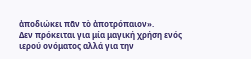ἀποδιώκει πᾶν τὸ ἀποτρόπαιον».
Δεν πρόκειται για μία μαγική χρήση ενός ιερού ονόματος αλλά για την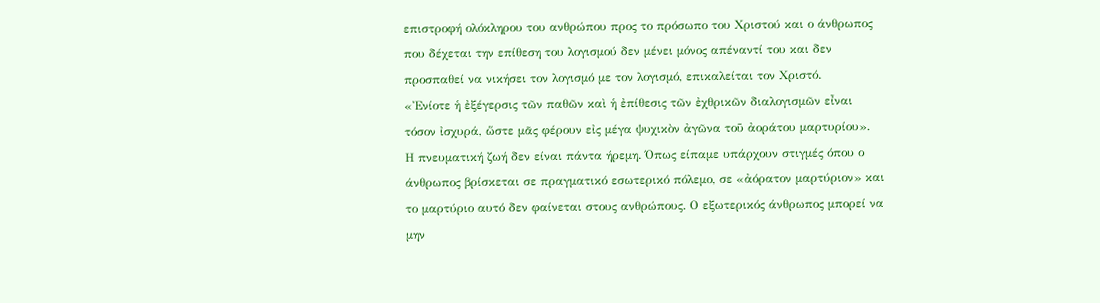επιστροφή ολόκληρου του ανθρώπου προς το πρόσωπο του Χριστού και ο άνθρωπος που δέχεται την επίθεση του λογισμού δεν μένει μόνος απέναντί του και δεν προσπαθεί να νικήσει τον λογισμό με τον λογισμό, επικαλείται τον Χριστό.
«Ἐνίοτε ἡ ἐξέγερσις τῶν παθῶν καὶ ἡ ἐπίθεσις τῶν ἐχθρικῶν διαλογισμῶν εἶναι τόσον ἰσχυρά, ὥστε μᾶς φέρουν εἰς μέγα ψυχικὸν ἀγῶνα τοῦ ἀοράτου μαρτυρίου».
Η πνευματική ζωή δεν είναι πάντα ήρεμη. Όπως είπαμε υπάρχουν στιγμές όπου ο άνθρωπος βρίσκεται σε πραγματικό εσωτερικό πόλεμο, σε «ἀόρατον μαρτύριον» και το μαρτύριο αυτό δεν φαίνεται στους ανθρώπους. Ο εξωτερικός άνθρωπος μπορεί να μην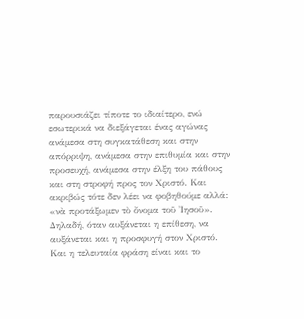παρουσιάζει τίποτε το ιδιαίτερο, ενώ εσωτερικά να διεξάγεται ένας αγώνας ανάμεσα στη συγκατάθεση και στην απόρριψη, ανάμεσα στην επιθυμία και στην προσευχή, ανάμεσα στην έλξη του πάθους και στη στροφή προς τον Χριστό. Και ακριβώς τότε δεν λέει να φοβηθούμε αλλά:
«νὰ προτάξωμεν τὸ ὄνομα τοῦ Ἰησοῦ».
Δηλαδή, όταν αυξάνεται η επίθεση, να αυξάνεται και η προσφυγή στον Χριστό.
Και η τελευταία φράση είναι και το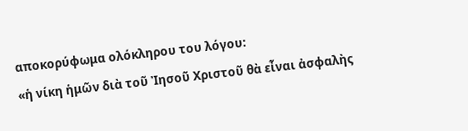αποκορύφωμα ολόκληρου του λόγου:
«ἡ νίκη ἡμῶν διὰ τοῦ Ἰησοῦ Χριστοῦ θὰ εἶναι ἀσφαλὴς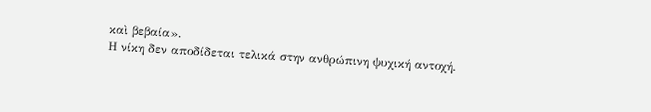καὶ βεβαία».
Η νίκη δεν αποδίδεται τελικά στην ανθρώπινη ψυχική αντοχή.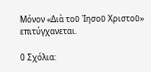Μόνον «Διὰ τοῦ Ἰησοῦ Χριστοῦ» επιτύγχανεται.

0 Σχόλια: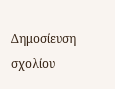Δημοσίευση σχολίου